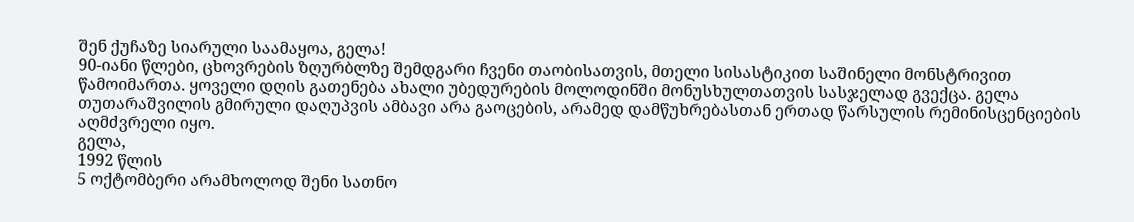შენ ქუჩაზე სიარული საამაყოა, გელა!
90-იანი წლები, ცხოვრების ზღურბლზე შემდგარი ჩვენი თაობისათვის, მთელი სისასტიკით საშინელი მონსტრივით წამოიმართა. ყოველი დღის გათენება ახალი უბედურების მოლოდინში მონუსხულთათვის სასჯელად გვექცა. გელა თუთარაშვილის გმირული დაღუპვის ამბავი არა გაოცების, არამედ დამწუხრებასთან ერთად წარსულის რემინისცენციების აღმძვრელი იყო.
გელა,
1992 წლის
5 ოქტომბერი არამხოლოდ შენი სათნო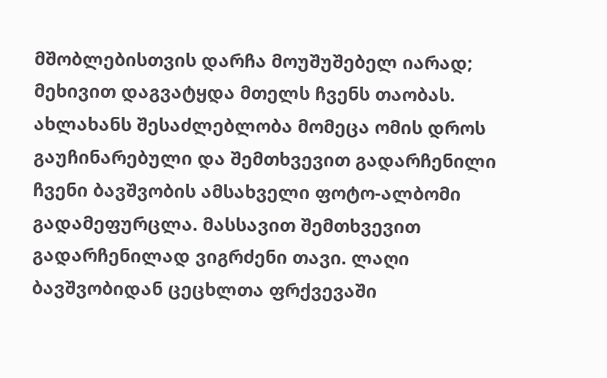მშობლებისთვის დარჩა მოუშუშებელ იარად; მეხივით დაგვატყდა მთელს ჩვენს თაობას. ახლახანს შესაძლებლობა მომეცა ომის დროს გაუჩინარებული და შემთხვევით გადარჩენილი ჩვენი ბავშვობის ამსახველი ფოტო-ალბომი გადამეფურცლა. მასსავით შემთხვევით გადარჩენილად ვიგრძენი თავი. ლაღი ბავშვობიდან ცეცხლთა ფრქვევაში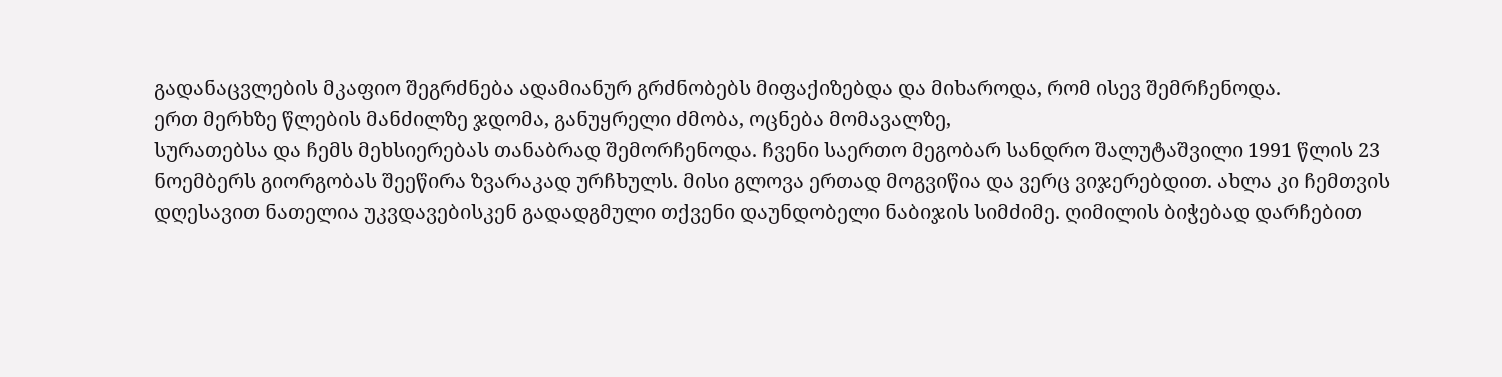გადანაცვლების მკაფიო შეგრძნება ადამიანურ გრძნობებს მიფაქიზებდა და მიხაროდა, რომ ისევ შემრჩენოდა.
ერთ მერხზე წლების მანძილზე ჯდომა, განუყრელი ძმობა, ოცნება მომავალზე,
სურათებსა და ჩემს მეხსიერებას თანაბრად შემორჩენოდა. ჩვენი საერთო მეგობარ სანდრო შალუტაშვილი 1991 წლის 23 ნოემბერს გიორგობას შეეწირა ზვარაკად ურჩხულს. მისი გლოვა ერთად მოგვიწია და ვერც ვიჯერებდით. ახლა კი ჩემთვის დღესავით ნათელია უკვდავებისკენ გადადგმული თქვენი დაუნდობელი ნაბიჯის სიმძიმე. ღიმილის ბიჭებად დარჩებით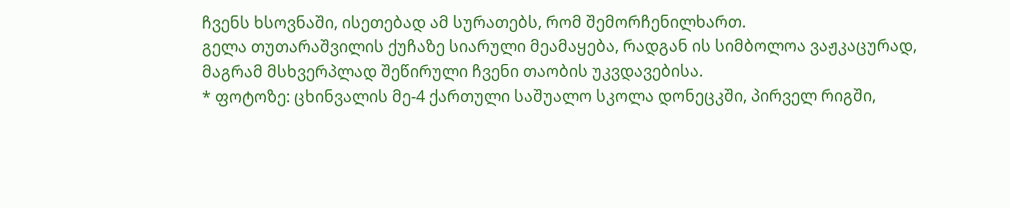ჩვენს ხსოვნაში, ისეთებად ამ სურათებს, რომ შემორჩენილხართ.
გელა თუთარაშვილის ქუჩაზე სიარული მეამაყება, რადგან ის სიმბოლოა ვაჟკაცურად, მაგრამ მსხვერპლად შეწირული ჩვენი თაობის უკვდავებისა.
* ფოტოზე: ცხინვალის მე-4 ქართული საშუალო სკოლა დონეცკში, პირველ რიგში,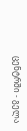ცენტრში - გელა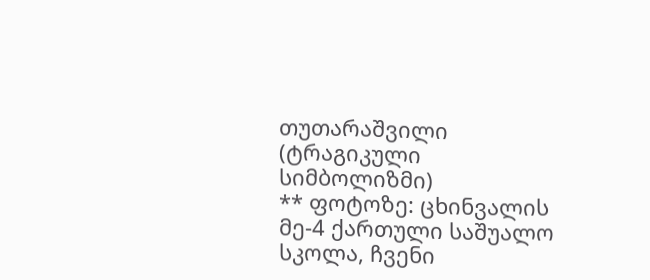თუთარაშვილი (ტრაგიკული სიმბოლიზმი)
** ფოტოზე: ცხინვალის მე-4 ქართული საშუალო სკოლა, ჩვენი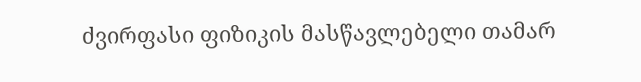ძვირფასი ფიზიკის მასწავლებელი თამარ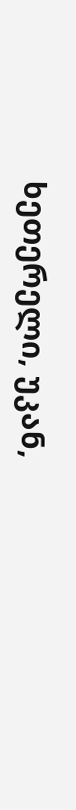ხეთერელი, უკან,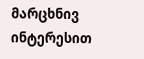მარცხნივ ინტერესით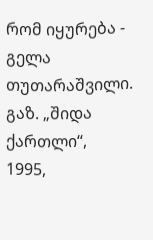რომ იყურება - გელა თუთარაშვილი.
გაზ. „შიდა ქართლი“,
1995,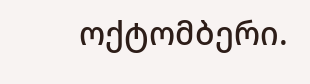ოქტომბერი.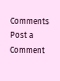Comments
Post a Comment